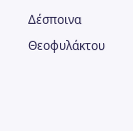Δέσποινα Θεοφυλάκτου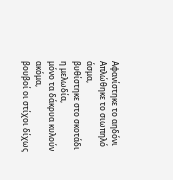Αφανίστηκε το αηδόνι
Απλώθηκε το σιωπηλό άσμα,
βυθίστηκε στο σκοτάδι η μελωδία,
μόνο τα δάκρυα κυλούν ακόμα,
βουβοί οι στίχοι δίχως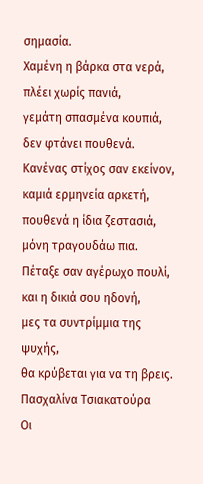σημασία.
Χαμένη η βάρκα στα νερά,
πλέει χωρίς πανιά,
γεμάτη σπασμένα κουπιά,
δεν φτάνει πουθενά.
Κανένας στίχος σαν εκείνον,
καμιά ερμηνεία αρκετή,
πουθενά η ίδια ζεστασιά,
μόνη τραγουδάω πια.
Πέταξε σαν αγέρωχο πουλί,
και η δικιά σου ηδονή,
μες τα συντρίμμια της ψυχής,
θα κρύβεται για να τη βρεις.
Πασχαλίνα Τσιακατούρα
Οι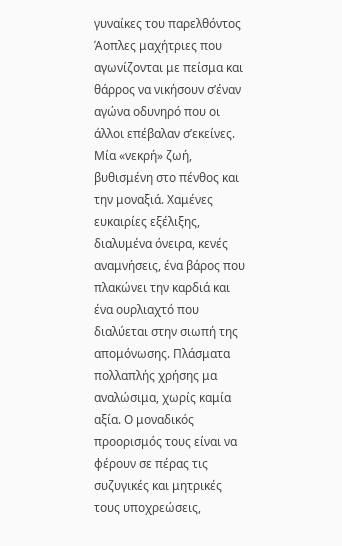γυναίκες του παρελθόντος
Άοπλες μαχήτριες που αγωνίζονται με πείσμα και θάρρος να νικήσουν σ’έναν αγώνα οδυνηρό που οι άλλοι επέβαλαν σ’εκείνες. Μία «νεκρή» ζωή, βυθισμένη στο πένθος και την μοναξιά. Χαμένες ευκαιρίες εξέλιξης, διαλυμένα όνειρα, κενές αναμνήσεις, ένα βάρος που πλακώνει την καρδιά και ένα ουρλιαχτό που διαλύεται στην σιωπή της απομόνωσης. Πλάσματα πολλαπλής χρήσης μα αναλώσιμα, χωρίς καμία αξία. Ο μοναδικός προορισμός τους είναι να φέρουν σε πέρας τις συζυγικές και μητρικές τους υποχρεώσεις,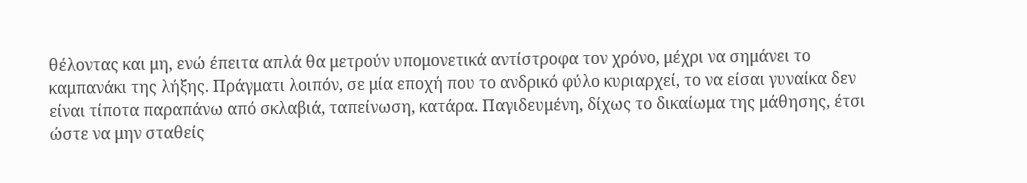θέλοντας και μη, ενώ έπειτα απλά θα μετρούν υπομονετικά αντίστροφα τον χρόνο, μέχρι να σημάνει το καμπανάκι της λήξης. Πράγματι λοιπόν, σε μία εποχή που το ανδρικό φύλο κυριαρχεί, το να είσαι γυναίκα δεν είναι τίποτα παραπάνω από σκλαβιά, ταπείνωση, κατάρα. Παγιδευμένη, δίχως το δικαίωμα της μάθησης, έτσι ώστε να μην σταθείς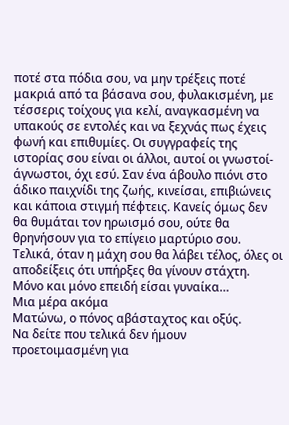ποτέ στα πόδια σου, να μην τρέξεις ποτέ μακριά από τα βάσανα σου, φυλακισμένη, με τέσσερις τοίχους για κελί, αναγκασμένη να υπακούς σε εντολές και να ξεχνάς πως έχεις φωνή και επιθυμίες. Οι συγγραφείς της ιστορίας σου είναι οι άλλοι, αυτοί οι γνωστοί-άγνωστοι, όχι εσύ. Σαν ένα άβουλο πιόνι στο άδικο παιχνίδι της ζωής, κινείσαι, επιβιώνεις και κάποια στιγμή πέφτεις. Κανείς όμως δεν θα θυμάται τον ηρωισμό σου, ούτε θα θρηνήσουν για το επίγειο μαρτύριο σου. Τελικά, όταν η μάχη σου θα λάβει τέλος, όλες οι αποδείξεις ότι υπήρξες θα γίνουν στάχτη. Μόνο και μόνο επειδή είσαι γυναίκα…
Μια μέρα ακόμα
Ματώνω, ο πόνος αβάσταχτος και οξύς.
Να δείτε που τελικά δεν ήμουν προετοιμασμένη για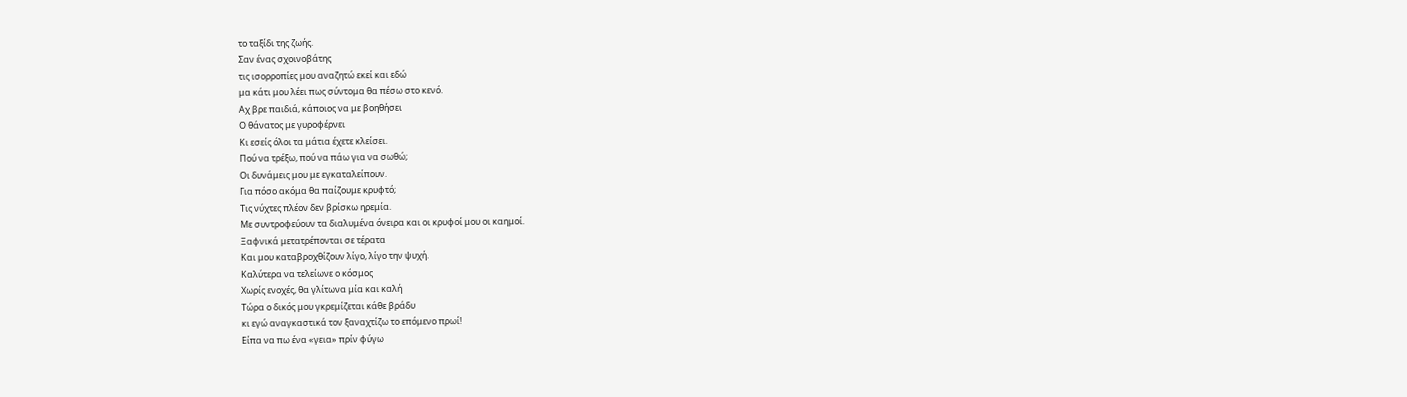το ταξίδι της ζωής.
Σαν ένας σχοινοβάτης
τις ισορροπίες μου αναζητώ εκεί και εδώ
μα κάτι μου λέει πως σύντομα θα πέσω στο κενό.
Αχ βρε παιδιά, κάποιος να με βοηθήσει
Ο θάνατος με γυροφέρνει
Κι εσείς όλοι τα μάτια έχετε κλείσει.
Πού να τρέξω, πού να πάω για να σωθώ;
Οι δυνάμεις μου με εγκαταλείπουν.
Για πόσο ακόμα θα παίζουμε κρυφτό;
Τις νύχτες πλέον δεν βρίσκω ηρεμία.
Με συντροφεύουν τα διαλυμένα όνειρα και οι κρυφοί μου οι καημοί.
Ξαφνικά μετατρέπονται σε τέρατα
Και μου καταβροχθίζουν λίγο, λίγο την ψυχή.
Καλύτερα να τελείωνε ο κόσμος
Χωρίς ενοχές, θα γλίτωνα μία και καλή
Τώρα ο δικός μου γκρεμίζεται κάθε βράδυ
κι εγώ αναγκαστικά τον ξαναχτίζω το επόμενο πρωί!
Είπα να πω ένα «γεια» πρίν φύγω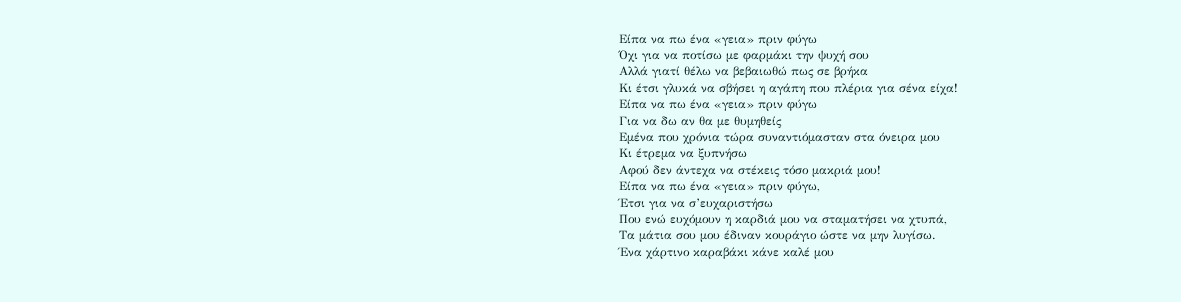Είπα να πω ένα «γεια» πριν φύγω
Όχι για να ποτίσω με φαρμάκι την ψυχή σου
Αλλά γιατί θέλω να βεβαιωθώ πως σε βρήκα
Κι έτσι γλυκά να σβήσει η αγάπη που πλέρια για σένα είχα!
Είπα να πω ένα «γεια» πριν φύγω
Για να δω αν θα με θυμηθείς
Εμένα που χρόνια τώρα συναντιόμασταν στα όνειρα μου
Κι έτρεμα να ξυπνήσω
Αφού δεν άντεχα να στέκεις τόσο μακριά μου!
Είπα να πω ένα «γεια» πριν φύγω,
Έτσι για να σ’ευχαριστήσω
Που ενώ ευχόμουν η καρδιά μου να σταματήσει να χτυπά,
Τα μάτια σου μου έδιναν κουράγιο ώστε να μην λυγίσω.
Ένα χάρτινο καραβάκι κάνε καλέ μου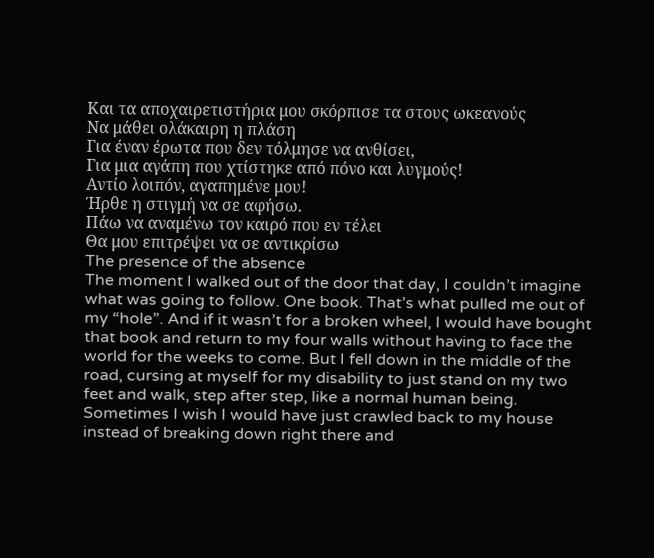Και τα αποχαιρετιστήρια μου σκόρπισε τα στους ωκεανούς
Να μάθει ολάκαιρη η πλάση
Για έναν έρωτα που δεν τόλμησε να ανθίσει,
Για μια αγάπη που χτίστηκε από πόνο και λυγμούς!
Αντίο λοιπόν, αγαπημένε μου!
Ήρθε η στιγμή να σε αφήσω.
Πάω να αναμένω τον καιρό που εν τέλει
Θα μου επιτρέψει να σε αντικρίσω
The presence of the absence
The moment I walked out of the door that day, I couldn’t imagine what was going to follow. One book. That’s what pulled me out of my “hole”. And if it wasn’t for a broken wheel, I would have bought that book and return to my four walls without having to face the world for the weeks to come. But I fell down in the middle of the road, cursing at myself for my disability to just stand on my two feet and walk, step after step, like a normal human being. Sometimes I wish I would have just crawled back to my house instead of breaking down right there and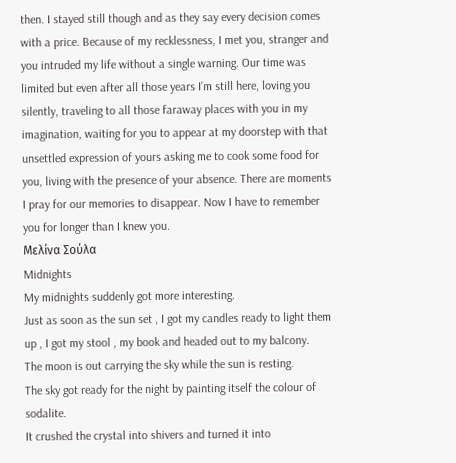then. I stayed still though and as they say every decision comes with a price. Because of my recklessness, I met you, stranger and you intruded my life without a single warning. Our time was limited but even after all those years I’m still here, loving you silently, traveling to all those faraway places with you in my imagination, waiting for you to appear at my doorstep with that unsettled expression of yours asking me to cook some food for you, living with the presence of your absence. There are moments I pray for our memories to disappear. Now I have to remember you for longer than I knew you.
Μελίνα Σούλα
Midnights
My midnights suddenly got more interesting.
Just as soon as the sun set , I got my candles ready to light them up , I got my stool , my book and headed out to my balcony.
The moon is out carrying the sky while the sun is resting.
The sky got ready for the night by painting itself the colour of sodalite.
It crushed the crystal into shivers and turned it into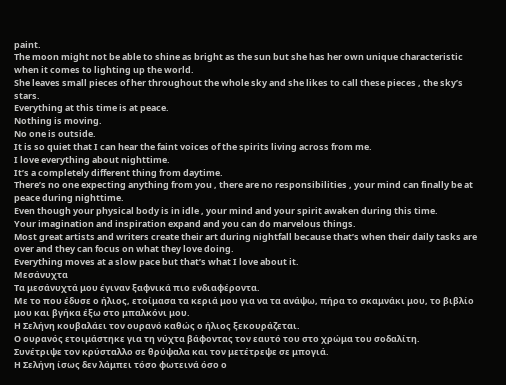paint.
The moon might not be able to shine as bright as the sun but she has her own unique characteristic when it comes to lighting up the world.
She leaves small pieces of her throughout the whole sky and she likes to call these pieces , the sky’s stars.
Everything at this time is at peace.
Nothing is moving.
No one is outside.
It is so quiet that I can hear the faint voices of the spirits living across from me.
I love everything about nighttime.
It’s a completely different thing from daytime.
There’s no one expecting anything from you , there are no responsibilities , your mind can finally be at peace during nighttime.
Even though your physical body is in idle , your mind and your spirit awaken during this time.
Your imagination and inspiration expand and you can do marvelous things.
Most great artists and writers create their art during nightfall because that’s when their daily tasks are over and they can focus on what they love doing.
Everything moves at a slow pace but that’s what I love about it.
Μεσάνυχτα
Τα μεσάνυχτά μου έγιναν ξαφνικά πιο ενδιαφέροντα.
Με το που έδυσε ο ήλιος, ετοίμασα τα κεριά μου για να τα ανάψω, πήρα το σκαμνάκι μου, το βιβλίο μου και βγήκα έξω στο μπαλκόνι μου.
Η Σελήνη κουβαλάει τον ουρανό καθώς ο ήλιος ξεκουράζεται.
Ο ουρανός ετοιμάστηκε για τη νύχτα βάφοντας τον εαυτό του στο χρώμα του σοδαλίτη.
Συνέτριψε τον κρύσταλλο σε θρύψαλα και τον μετέτρεψε σε μπογιά.
Η Σελήνη ίσως δεν λάμπει τόσο φωτεινά όσο ο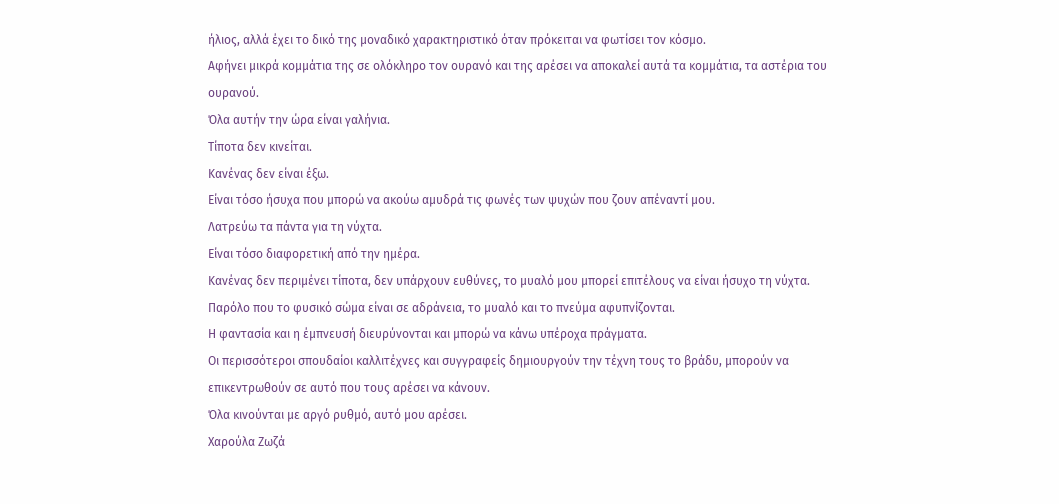ήλιος, αλλά έχει το δικό της μοναδικό χαρακτηριστικό όταν πρόκειται να φωτίσει τον κόσμο.
Αφήνει μικρά κομμάτια της σε ολόκληρο τον ουρανό και της αρέσει να αποκαλεί αυτά τα κομμάτια, τα αστέρια του ουρανού.
Όλα αυτήν την ώρα είναι γαλήνια.
Τίποτα δεν κινείται.
Κανένας δεν είναι έξω.
Είναι τόσο ήσυχα που μπορώ να ακούω αμυδρά τις φωνές των ψυχών που ζουν απέναντί μου.
Λατρεύω τα πάντα για τη νύχτα.
Είναι τόσο διαφορετική από την ημέρα.
Κανένας δεν περιμένει τίποτα, δεν υπάρχουν ευθύνες, το μυαλό μου μπορεί επιτέλους να είναι ήσυχο τη νύχτα.
Παρόλο που το φυσικό σώμα είναι σε αδράνεια, το μυαλό και το πνεύμα αφυπνίζονται.
Η φαντασία και η έμπνευσή διευρύνονται και μπορώ να κάνω υπέροχα πράγματα.
Οι περισσότεροι σπουδαίοι καλλιτέχνες και συγγραφείς δημιουργούν την τέχνη τους το βράδυ, μπορούν να επικεντρωθούν σε αυτό που τους αρέσει να κάνουν.
Όλα κινούνται με αργό ρυθμό, αυτό μου αρέσει.
Χαρούλα Ζωζά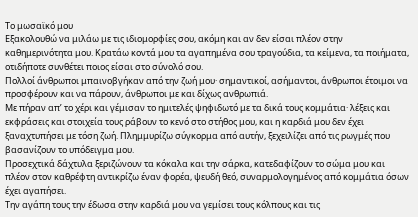Το μωσαϊκό μου
Εξακολουθώ να μιλάω με τις ιδιομορφίες σου, ακόμη και αν δεν είσαι πλέον στην καθημερινότητα μου. Κρατάω κοντά μου τα αγαπημένα σου τραγούδια, τα κείμενα, τα ποιήματα, οτιδήποτε συνθέτει ποιος είσαι στο σύνολό σου.
Πολλοί άνθρωποι μπαινοβγήκαν από την ζωή μου· σημαντικοί, ασήμαντοι, άνθρωποι έτοιμοι να προσφέρουν και να πάρουν, άνθρωποι με και δίχως ανθρωπιά.
Με πήραν απ’ το χέρι και γέμισαν το ημιτελές ψηφιδωτό με τα δικά τους κομμάτια· λέξεις και εκφράσεις και στοιχεία τους ράβουν το κενό στο στήθος μου, και η καρδιά μου δεν έχει ξαναχτυπήσει με τόση ζωή. Πλημμυρίζω σύγκορμα από αυτήν, ξεχειλίζει από τις ρωγμές που βασανίζουν το υπόδειγμα μου.
Προσεχτικά δάχτυλα ξεριζώνουν τα κόκαλα και την σάρκα, κατεδαφίζουν το σώμα μου και πλέον στον καθρέφτη αντικρίζω έναν φορέα, ψευδή θεό, συναρμολογημένος από κομμάτια όσων έχει αγαπήσει.
Την αγάπη τους την έδωσα στην καρδιά μου να γεμίσει τους κόλπους και τις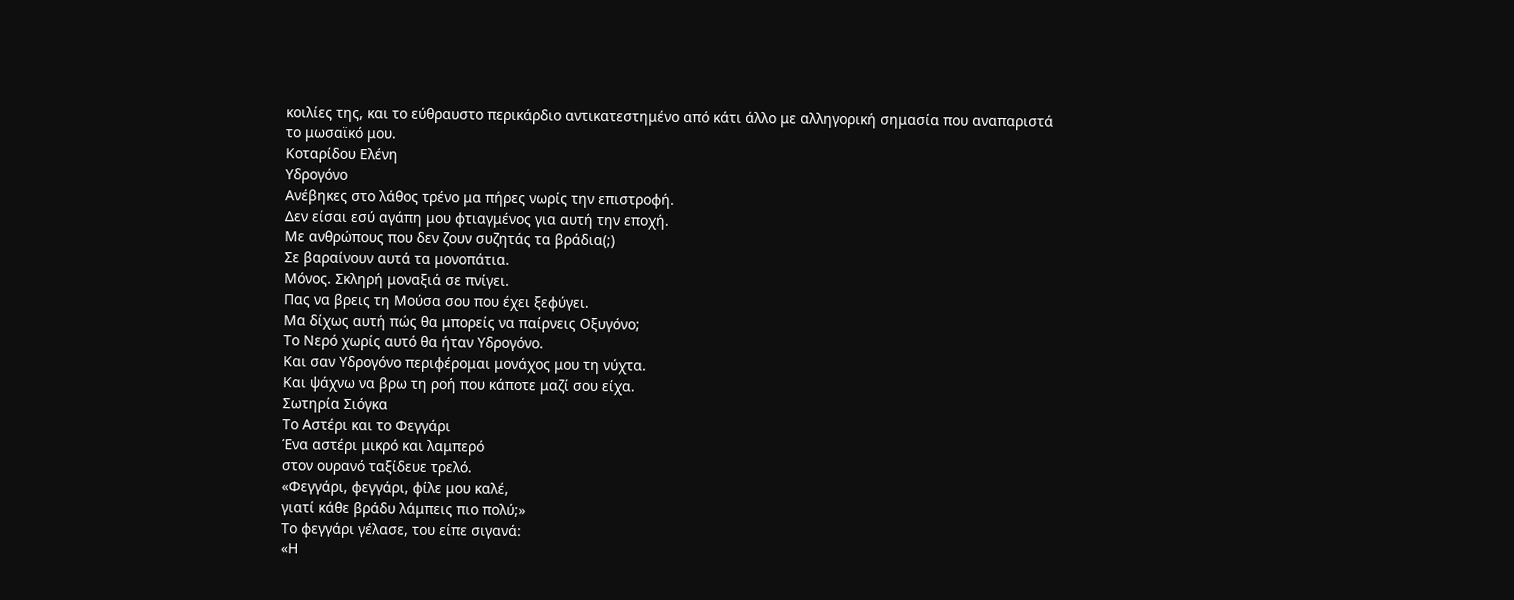κοιλίες της, και το εύθραυστο περικάρδιο αντικατεστημένο από κάτι άλλο με αλληγορική σημασία που αναπαριστά το μωσαϊκό μου.
Κοταρίδου Ελένη
Υδρογόνο
Ανέβηκες στο λάθος τρένο μα πήρες νωρίς την επιστροφή.
Δεν είσαι εσύ αγάπη μου φτιαγμένος για αυτή την εποχή.
Με ανθρώπους που δεν ζουν συζητάς τα βράδια(;)
Σε βαραίνουν αυτά τα μονοπάτια.
Μόνος. Σκληρή μοναξιά σε πνίγει.
Πας να βρεις τη Μούσα σου που έχει ξεφύγει.
Μα δίχως αυτή πώς θα μπορείς να παίρνεις Οξυγόνο;
Το Νερό χωρίς αυτό θα ήταν Υδρογόνο.
Και σαν Υδρογόνο περιφέρομαι μονάχος μου τη νύχτα.
Και ψάχνω να βρω τη ροή που κάποτε μαζί σου είχα.
Σωτηρία Σιόγκα
Το Αστέρι και το Φεγγάρι
Ένα αστέρι μικρό και λαμπερό
στον ουρανό ταξίδευε τρελό.
«Φεγγάρι, φεγγάρι, φίλε μου καλέ,
γιατί κάθε βράδυ λάμπεις πιο πολύ;»
Το φεγγάρι γέλασε, του είπε σιγανά:
«Η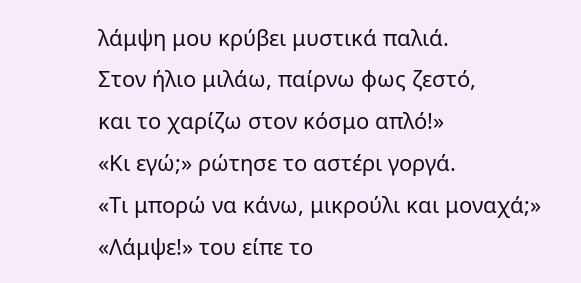λάμψη μου κρύβει μυστικά παλιά.
Στον ήλιο μιλάω, παίρνω φως ζεστό,
και το χαρίζω στον κόσμο απλό!»
«Κι εγώ;» ρώτησε το αστέρι γοργά.
«Τι μπορώ να κάνω, μικρούλι και μοναχά;»
«Λάμψε!» του είπε το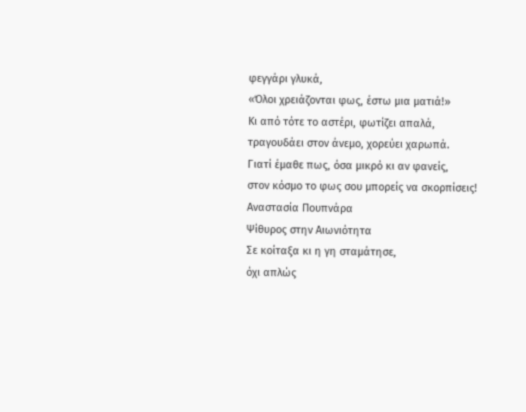φεγγάρι γλυκά,
«Όλοι χρειάζονται φως, έστω μια ματιά!»
Κι από τότε το αστέρι, φωτίζει απαλά,
τραγουδάει στον άνεμο, χορεύει χαρωπά.
Γιατί έμαθε πως, όσα μικρό κι αν φανείς,
στον κόσμο το φως σου μπορείς να σκορπίσεις!
Αναστασία Πουπνάρα
Ψίθυρος στην Αιωνιότητα
Σε κοίταξα κι η γη σταμάτησε,
όχι απλώς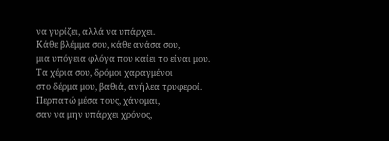να γυρίζει, αλλά να υπάρχει.
Κάθε βλέμμα σου, κάθε ανάσα σου,
μια υπόγεια φλόγα που καίει το είναι μου.
Τα χέρια σου, δρόμοι χαραγμένοι
στο δέρμα μου, βαθιά, ανήλεα τρυφεροί.
Περπατώ μέσα τους, χάνομαι,
σαν να μην υπάρχει χρόνος,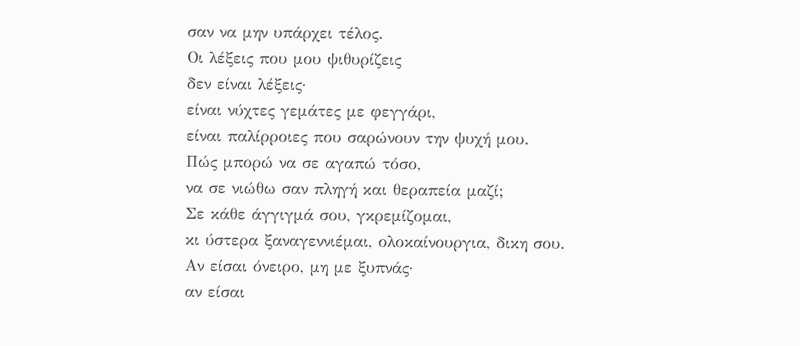σαν να μην υπάρχει τέλος.
Οι λέξεις που μου ψιθυρίζεις
δεν είναι λέξεις·
είναι νύχτες γεμάτες με φεγγάρι,
είναι παλίρροιες που σαρώνουν την ψυχή μου.
Πώς μπορώ να σε αγαπώ τόσο,
να σε νιώθω σαν πληγή και θεραπεία μαζί;
Σε κάθε άγγιγμά σου, γκρεμίζομαι,
κι ύστερα ξαναγεννιέμαι, ολοκαίνουργια, δικη σου.
Αν είσαι όνειρο, μη με ξυπνάς·
αν είσαι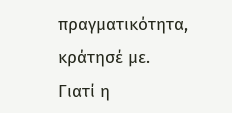πραγματικότητα, κράτησέ με.
Γιατί η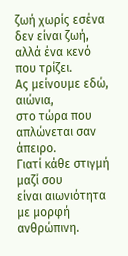ζωή χωρίς εσένα
δεν είναι ζωή, αλλά ένα κενό που τρίζει.
Ας μείνουμε εδώ, αιώνια,
στο τώρα που απλώνεται σαν άπειρο.
Γιατί κάθε στιγμή μαζί σου
είναι αιωνιότητα με μορφή ανθρώπινη.